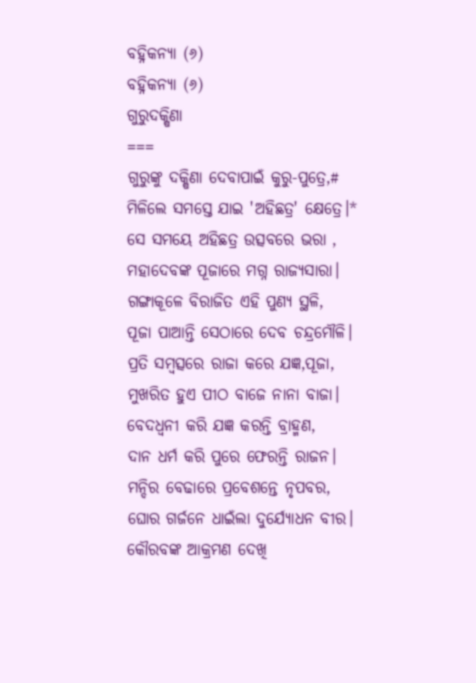ବହ୍ନିକନ୍ୟା (୬)
ବହ୍ନିକନ୍ୟା (୬)
ଗୁରୁଦକ୍ଷିଣା
===
ଗୁରୁଙ୍କୁ ଦକ୍ଷିଣା ଦେବାପାଇଁ କୁରୁ-ପୁତ୍ରେ,#
ମିଳିଲେ ସମସ୍ତେ ଯାଇ 'ଅହିଛତ୍ର' କ୍ଷେତ୍ରେ।*
ସେ ସମୟେ ଅହିଛତ୍ର ଉତ୍ସବରେ ଭରା ,
ମହାଦେବଙ୍କ ପୂଜାରେ ମଗ୍ନ ରାଜ୍ୟସାରା।
ଗଙ୍ଗାକୂଳେ ବିରାଜିତ ଏହି ପୁଣ୍ୟ ସ୍ଥଳି,
ପୂଜା ପାଆନ୍ତି ସେଠାରେ ଦେବ ଚନ୍ଦ୍ରମୌଳି।
ପ୍ରତି ସମ୍ବତ୍ସରେ ରାଜା କରେ ଯଜ୍ଞ,ପୂଜା,
ମୁଖରିତ ହୁଏ ପୀଠ ବାଜେ ନାନା ବାଜା।
ବେଦଧ୍ବନୀ କରି ଯଜ୍ଞ କରନ୍ତି ବ୍ରାହ୍ମଣ,
ଦାନ ଧର୍ମ କରି ପୁରେ ଫେରନ୍ତି ରାଜନ।
ମନ୍ଦିର ବେଢାରେ ପ୍ରବେଶନ୍ତେ ନୃପବର,
ଘୋର ଗର୍ଜନେ ଧାଇଁଲା ଦୁର୍ଯ୍ୟୋଧନ ବୀର।
କୌରବଙ୍କ ଆକ୍ରମଣ ଦେଖି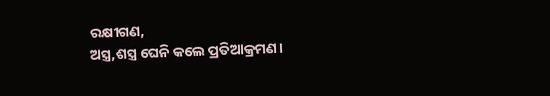ରକ୍ଷୀଗଣ,
ଅସ୍ତ୍ର,ଶସ୍ତ୍ର ଘେନି କଲେ ପ୍ରତିଆକ୍ରମଣ।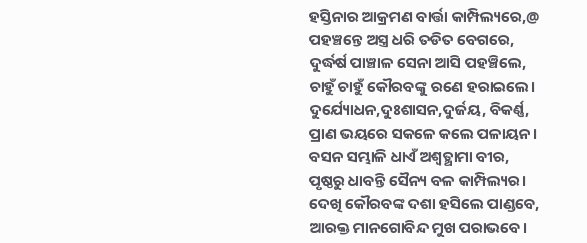ହସ୍ତିନାର ଆକ୍ରମଣ ବାର୍ତ୍ତା କାମ୍ପିଲ୍ୟରେ,@
ପହଞ୍ଚନ୍ତେ ଅସ୍ତ୍ର ଧରି ତଡିତ ବେଗରେ,
ଦୁର୍ଦ୍ଧର୍ଷ ପାଞ୍ଚାଳ ସେନା ଆସି ପହଞ୍ଚିଲେ,
ଚାହୁଁ ଚାହୁଁ କୌରବଙ୍କୁ ରଣେ ହରାଇଲେ।
ଦୁର୍ଯ୍ୟୋଧନ,ଦୁଃଶାସନ,ଦୁର୍ଜୟ, ବିକର୍ଣ୍ଣ,
ପ୍ରାଣ ଭୟରେ ସକଳେ କଲେ ପଳାୟନ।
ବସନ ସମ୍ଭାଳି ଧାଏଁ ଅଶ୍ବତ୍ଥାମା ବୀର,
ପୃଷ୍ଠରୁ ଧାବନ୍ତି ସୈନ୍ୟ ବଳ କାମ୍ପିଲ୍ୟର।
ଦେଖି କୌରବଙ୍କ ଦଶା ହସିଲେ ପାଣ୍ଡବେ,
ଆରକ୍ତ ମାନଗୋବିନ୍ଦ ମୁଖ ପରାଭବେ।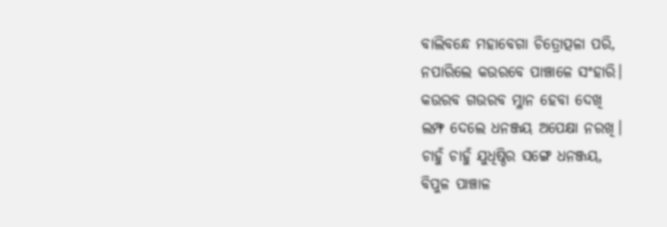ବାଲିବନ୍ଧେ ମହାବେଗା ଚିତ୍ରୋତ୍ପଳା ପରି,
ନପାରିଲେ କଉରବେ ପାଞ୍ଚାଳେ ସଂହାରି।
କଉରବ ଗଉରବ ମ୍ଳାନ ହେବା ଦେଖି
ଲମ୍ଫ ଦେଲେ ଧନଞ୍ଜୟ ଅପେକ୍ଷା ନରଖି।
ଚାହୁଁ ଚାହୁଁ ଯୁଧିଷ୍ଠିର ସଙ୍ଗେ ଧନଞ୍ଜୟ,
ବିପୁଳ ପାଞ୍ଚାଳ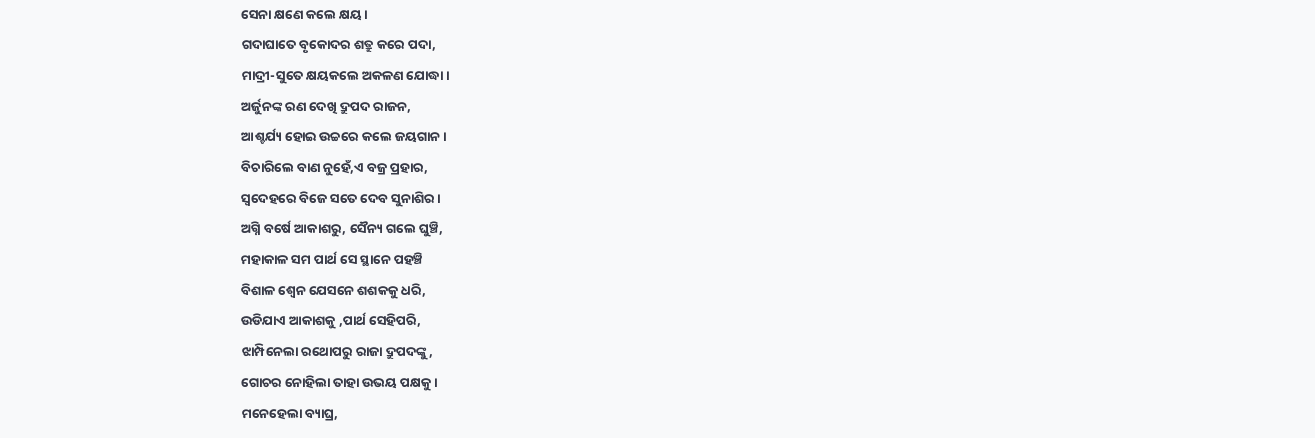ସେନା କ୍ଷଣେ କଲେ କ୍ଷୟ।
ଗଦାଘାତେ ବୃକୋଦର ଶତ୍ରୁ କରେ ପଦା,
ମାଦ୍ରୀ-ସୁତେ କ୍ଷୟକଲେ ଅକଳଣ ଯୋଦ୍ଧା।
ଅର୍ଜୁନଙ୍କ ରଣ ଦେଖି ଦ୍ରୁପଦ ରାଜନ,
ଆଶ୍ଚର୍ଯ୍ୟ ହୋଇ ଉଚ୍ଚରେ କଲେ ଜୟଗାନ।
ବିଚାରିଲେ ବାଣ ନୁହେଁ,ଏ ବଜ୍ର ପ୍ରହାର,
ସ୍ବଦେହରେ ବିଜେ ସତେ ଦେବ ସୁନାଶିର।
ଅଗ୍ନି ବର୍ଷେ ଆକାଶରୁ, ସୈନ୍ୟ ଗଲେ ଘୁଞ୍ଚି,
ମହାକାଳ ସମ ପାର୍ଥ ସେ ସ୍ଥାନେ ପହଞ୍ଚି
ବିଶାଳ ଶ୍ବେନ ଯେସନେ ଶଶକକୁ ଧରି,
ଉଡିଯାଏ ଆକାଶକୁ ,ପାର୍ଥ ସେହିପରି,
ଝାମ୍ପିନେଲା ରଥୋପରୁ ରାଜା ଦ୍ରୁପଦଙ୍କୁ,
ଗୋଚର ନୋହିଲା ତାହା ଉଭୟ ପକ୍ଷକୁ।
ମନେହେଲା ବ୍ୟାଘ୍ର,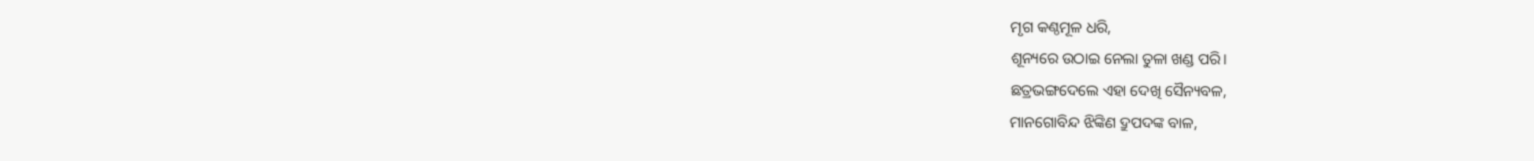ମୃଗ କଣ୍ଠମୂଳ ଧରି,
ଶୂନ୍ୟରେ ଉଠାଇ ନେଲା ତୁଳା ଖଣ୍ଡ ପରି।
ଛତ୍ରଭଙ୍ଗଦେଲେ ଏହା ଦେଖି ସୈନ୍ୟବଳ,
ମାନଗୋବିନ୍ଦ ଝିଙ୍କିଣ ଦ୍ରୁପଦଙ୍କ ବାଳ,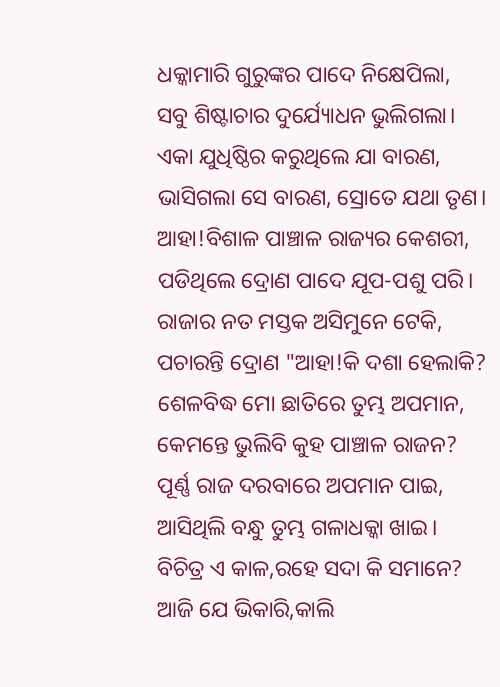ଧକ୍କାମାରି ଗୁରୁଙ୍କର ପାଦେ ନିକ୍ଷେପିଲା,
ସବୁ ଶିଷ୍ଟାଚାର ଦୁର୍ଯ୍ୟୋଧନ ଭୁଲିଗଲା।
ଏକା ଯୁଧିଷ୍ଠିର କରୁଥିଲେ ଯା ବାରଣ,
ଭାସିଗଲା ସେ ବାରଣ, ସ୍ରୋତେ ଯଥା ତୃଣ।
ଆହା!ବିଶାଳ ପାଞ୍ଚାଳ ରାଜ୍ୟର କେଶରୀ,
ପଡିଥିଲେ ଦ୍ରୋଣ ପାଦେ ଯୂପ-ପଶୁ ପରି।
ରାଜାର ନତ ମସ୍ତକ ଅସିମୁନେ ଟେକି,
ପଚାରନ୍ତି ଦ୍ରୋଣ "ଆହା!କି ଦଶା ହେଲାକି?
ଶେଳବିଦ୍ଧ ମୋ ଛାତିରେ ତୁମ୍ଭ ଅପମାନ,
କେମନ୍ତେ ଭୁଲିବି କୁହ ପାଞ୍ଚାଳ ରାଜନ?
ପୂର୍ଣ୍ଣ ରାଜ ଦରବାରେ ଅପମାନ ପାଇ,
ଆସିଥିଲି ବନ୍ଧୁ ତୁମ୍ଭ ଗଳାଧକ୍କା ଖାଇ।
ବିଚିତ୍ର ଏ କାଳ,ରହେ ସଦା କି ସମାନେ?
ଆଜି ଯେ ଭିକାରି,କାଲି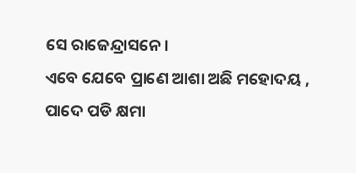ସେ ରାଜେନ୍ଦ୍ରାସନେ।
ଏବେ ଯେବେ ପ୍ରାଣେ ଆଶା ଅଛି ମହୋଦୟ ,
ପାଦେ ପଡି କ୍ଷମା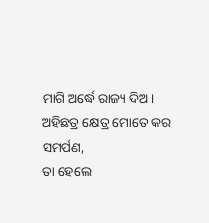ମାଗି ଅର୍ଦ୍ଧେ ରାଜ୍ୟ ଦିଅ।
ଅହିଛତ୍ର କ୍ଷେତ୍ର ମୋତେ କର ସମର୍ପଣ,
ତା ହେଲେ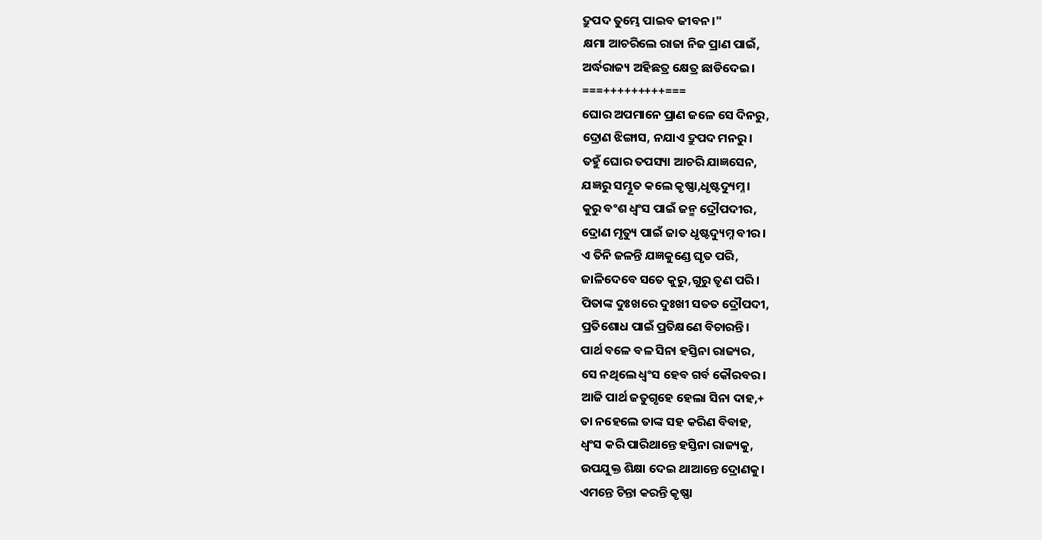ଦ୍ରୁପଦ ତୁମ୍ଭେ ପାଇବ ଜୀବନ।"
କ୍ଷମା ଆଚରିଲେ ରାଜା ନିଜ ପ୍ରାଣ ପାଇଁ,
ଅର୍ଦ୍ଧରାଜ୍ୟ ଅହିଛତ୍ର କ୍ଷେତ୍ର ଛାଡିଦେଇ।
===+++++++++===
ଘୋର ଅପମାନେ ପ୍ରାଣ ଜଳେ ସେ ଦିନରୁ,
ଦ୍ରୋଣ ଝିଙ୍ଗାସ, ନଯାଏ ଦ୍ରୁପଦ ମନରୁ।
ତହୁଁ ଘୋର ତପସ୍ୟା ଆଚରି ଯାଜ୍ଞସେନ,
ଯଜ୍ଞରୁ ସମ୍ଭୂତ କଲେ କୃଷ୍ଣା,ଧୃଷ୍ଟଦ୍ୟୁମ୍ନ।
କୁରୁ ବଂଶ ଧ୍ବଂସ ପାଇଁ ଜନ୍ମ ଦ୍ରୌପଦୀର,
ଦ୍ରୋଣ ମୃତ୍ୟୁ ପାଇଁ ଜାତ ଧୃଷ୍ଟଦ୍ୟୁମ୍ନ ବୀର।
ଏ ତିନି ଜଳନ୍ତି ଯଜ୍ଞକୁଣ୍ଡେ ଘୃତ ପରି,
ଜାଳିଦେବେ ସତେ କୁରୁ,ଗୁରୁ ତୃଣ ପରି।
ପିତାଙ୍କ ଦୁଃଖରେ ଦୁଃଖୀ ସତତ ଦ୍ରୌପଦୀ,
ପ୍ରତିଶୋଧ ପାଇଁ ପ୍ରତିକ୍ଷଣେ ବିଚାରନ୍ତି।
ପାର୍ଥ ବଳେ ବଳ ସିନା ହସ୍ତିନା ରାଜ୍ୟର,
ସେ ନଥିଲେ ଧ୍ବଂସ ହେବ ଗର୍ବ କୌରବର।
ଆଜି ପାର୍ଥ ଜତୁଗୃହେ ହେଲା ସିନା ଦାହ,+
ତା ନହେଲେ ତାଙ୍କ ସହ କରିଣ ବିବାହ,
ଧ୍ବଂସ କରି ପାରିଥାନ୍ତେ ହସ୍ତିନା ରାଜ୍ୟକୁ,
ଉପଯୁକ୍ତ ଶିକ୍ଷା ଦେଇ ଥାଆନ୍ତେ ଦ୍ରୋଣକୁ।
ଏମନ୍ତେ ଚିନ୍ତା କରନ୍ତି କୃଷ୍ଣା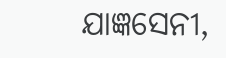ଯାଜ୍ଞସେନୀ,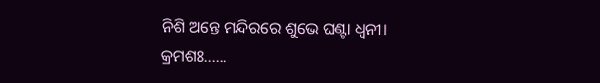ନିଶି ଅନ୍ତେ ମନ୍ଦିରରେ ଶୁଭେ ଘଣ୍ଟା ଧ୍ବନୀ।
କ୍ରମଶଃ......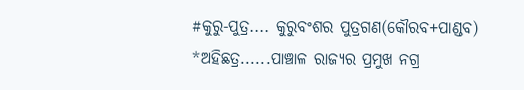#କୁରୁ-ପୁତ୍ର.... କୁରୁବଂଶର ପୁତ୍ରଗଣ(କୌରବ+ପାଣ୍ଡବ)
*ଅହିଛତ୍ର......ପାଞ୍ଚାଳ ରାଜ୍ୟର ପ୍ରମୁଖ ନଗ୍ର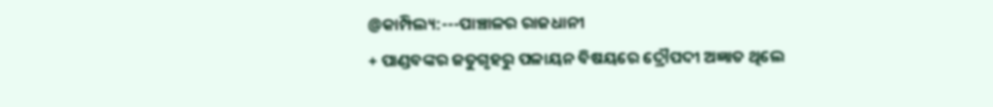@କାମ୍ପିଲ୍ୟ:---ପାଞ୍ଚାଳର ରାଜଧାନୀ
+ ପାଣ୍ଡବଙ୍କର ଜତୁଗୃହରୁ ପଳାୟନ ବିଷୟରେ ଦ୍ରୌପଦୀ ଅଜ୍ଞାତ ଥିଲେ